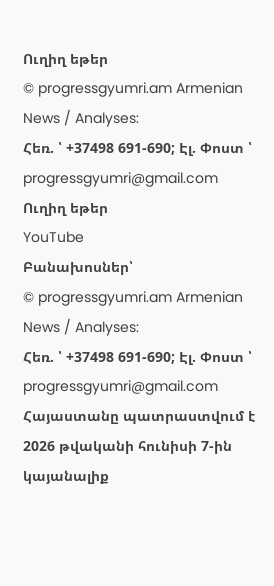Ուղիղ եթեր
© progressgyumri.am Armenian News / Analyses:
Հեռ. ՝ +37498 691-690; Էլ. Փոստ ՝ progressgyumri@gmail.com
Ուղիղ եթեր
YouTube
Բանախոսներ՝
© progressgyumri.am Armenian News / Analyses:
Հեռ. ՝ +37498 691-690; Էլ. Փոստ ՝ progressgyumri@gmail.com
Հայաստանը պատրաստվում է 2026 թվականի հունիսի 7-ին կայանալիք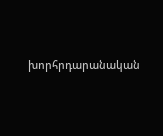խորհրդարանական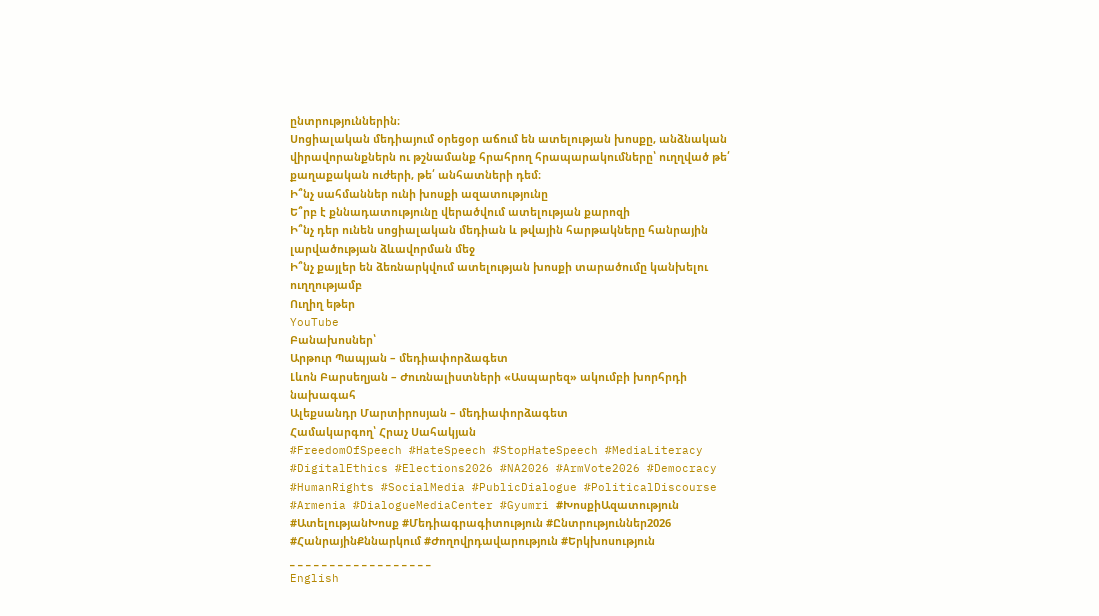ընտրություններին։
Սոցիալական մեդիայում օրեցօր աճում են ատելության խոսքը, անձնական վիրավորանքներն ու թշնամանք հրահրող հրապարակումները՝ ուղղված թե՛ քաղաքական ուժերի, թե՛ անհատների դեմ։
Ի՞նչ սահմաններ ունի խոսքի ազատությունը
Ե՞րբ է քննադատությունը վերածվում ատելության քարոզի
Ի՞նչ դեր ունեն սոցիալական մեդիան և թվային հարթակները հանրային լարվածության ձևավորման մեջ
Ի՞նչ քայլեր են ձեռնարկվում ատելության խոսքի տարածումը կանխելու ուղղությամբ
Ուղիղ եթեր
YouTube
Բանախոսներ՝
Արթուր Պապյան – մեդիափորձագետ
Լևոն Բարսեղյան – Ժուռնալիստների «Ասպարեզ» ակումբի խորհրդի նախագահ
Ալեքսանդր Մարտիրոսյան – մեդիափորձագետ
Համակարգող՝ Հրաչ Սահակյան
#FreedomOfSpeech #HateSpeech #StopHateSpeech #MediaLiteracy #DigitalEthics #Elections2026 #NA2026 #ArmVote2026 #Democracy #HumanRights #SocialMedia #PublicDialogue #PoliticalDiscourse #Armenia #DialogueMediaCenter #Gyumri #ԽոսքիԱզատություն #ԱտելությանԽոսք #Մեդիագրագիտություն #Ընտրություններ2026 #ՀանրայինՔննարկում #Ժողովրդավարություն #Երկխոսություն
_ _ _ _ _ _ _ _ _ _ _ _ _ _ _ _ _ _
English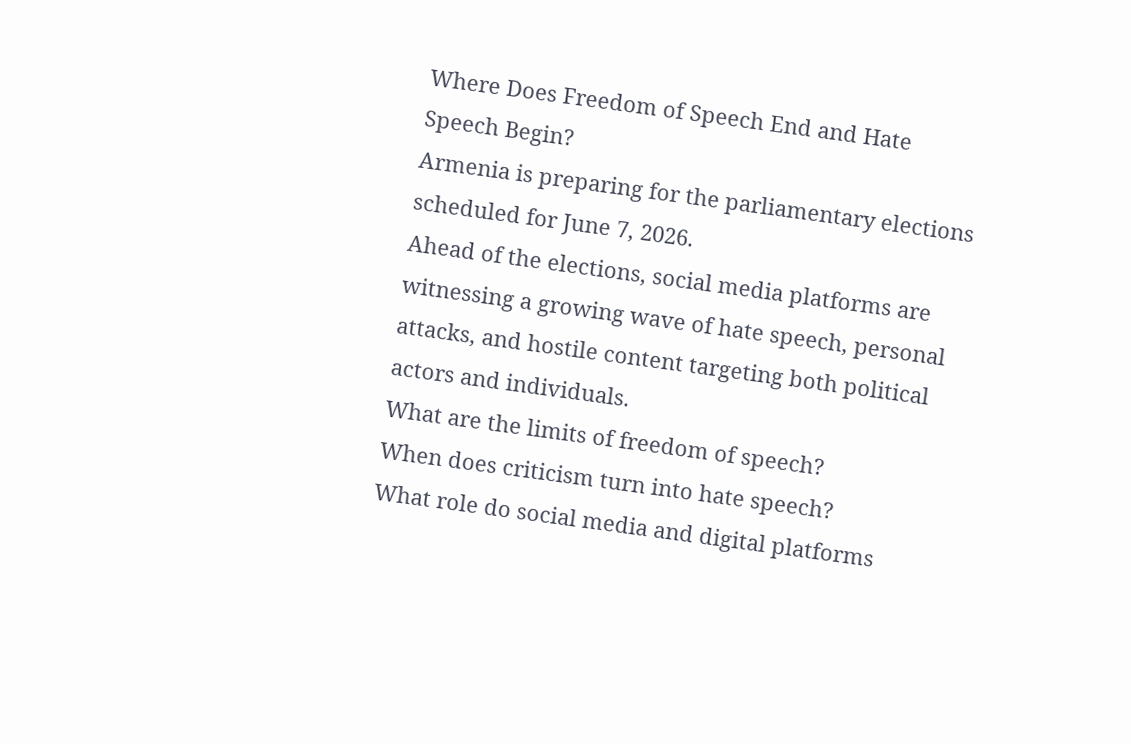Where Does Freedom of Speech End and Hate Speech Begin?
Armenia is preparing for the parliamentary elections scheduled for June 7, 2026.
Ahead of the elections, social media platforms are witnessing a growing wave of hate speech, personal attacks, and hostile content targeting both political actors and individuals.
What are the limits of freedom of speech?
When does criticism turn into hate speech?
What role do social media and digital platforms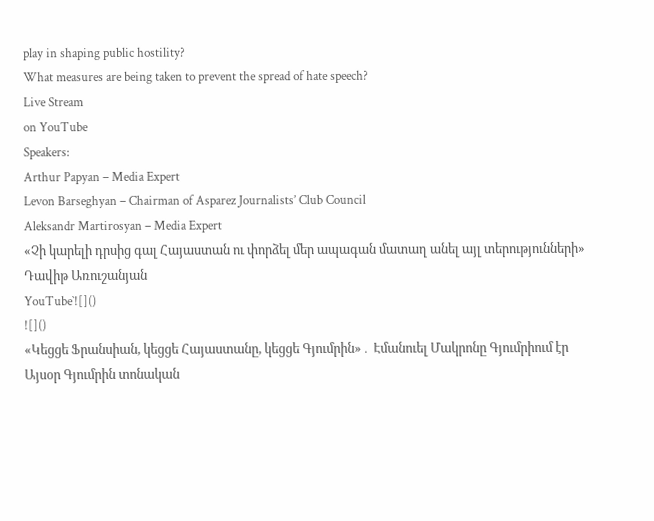play in shaping public hostility?
What measures are being taken to prevent the spread of hate speech?
Live Stream
on YouTube
Speakers:
Arthur Papyan – Media Expert
Levon Barseghyan – Chairman of Asparez Journalists’ Club Council
Aleksandr Martirosyan – Media Expert
«Չի կարելի դրսից գալ Հայաստան ու փորձել մեր ապագան մատաղ անել այլ տերությունների» Դավիթ Առուշանյան
YouTube`![]()
![]()
«Կեցցե Ֆրանսիան, կեցցե Հայաստանը, կեցցե Գյումրին»․ Էմանուել Մակրոնը Գյումրիում էր
Այսօր Գյումրին տոնական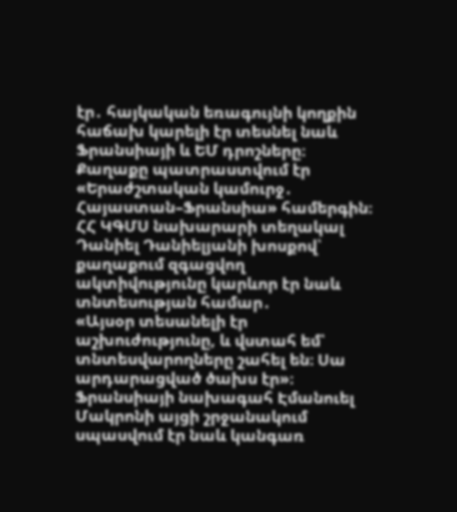էր․ հայկական եռագույնի կողքին հաճախ կարելի էր տեսնել նաև Ֆրանսիայի և ԵՄ դրոշները։ Քաղաքը պատրաստվում էր «Երաժշտական կամուրջ․ Հայաստան–Ֆրանսիա» համերգին։
ՀՀ ԿԳՄՍ նախարարի տեղակալ Դանիել Դանիելյանի խոսքով՝ քաղաքում զգացվող ակտիվությունը կարևոր էր նաև տնտեսության համար․
«Այսօր տեսանելի էր աշխուժությունը, և վստահ եմ՝ տնտեսվարողները շահել են։ Սա արդարացված ծախս էր»։
Ֆրանսիայի նախագահ Էմանուել Մակրոնի այցի շրջանակում սպասվում էր նաև կանգառ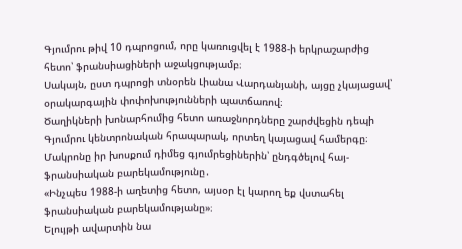Գյումրու թիվ 10 դպրոցում, որը կառուցվել է 1988-ի երկրաշարժից հետո՝ ֆրանսիացիների աջակցությամբ։
Սակայն, ըստ դպրոցի տնօրեն Լիանա Վարդանյանի, այցը չկայացավ՝ օրակարգային փոփոխությունների պատճառով։
Ծաղիկների խոնարհումից հետո առաջնորդները շարժվեցին դեպի Գյումրու կենտրոնական հրապարակ, որտեղ կայացավ համերգը։
Մակրոնը իր խոսքում դիմեց գյումրեցիներին՝ ընդգծելով հայ-ֆրանսիական բարեկամությունը․
«Ինչպես 1988-ի աղետից հետո, այսօր էլ կարող եք վստահել ֆրանսիական բարեկամությանը»։
Ելույթի ավարտին նա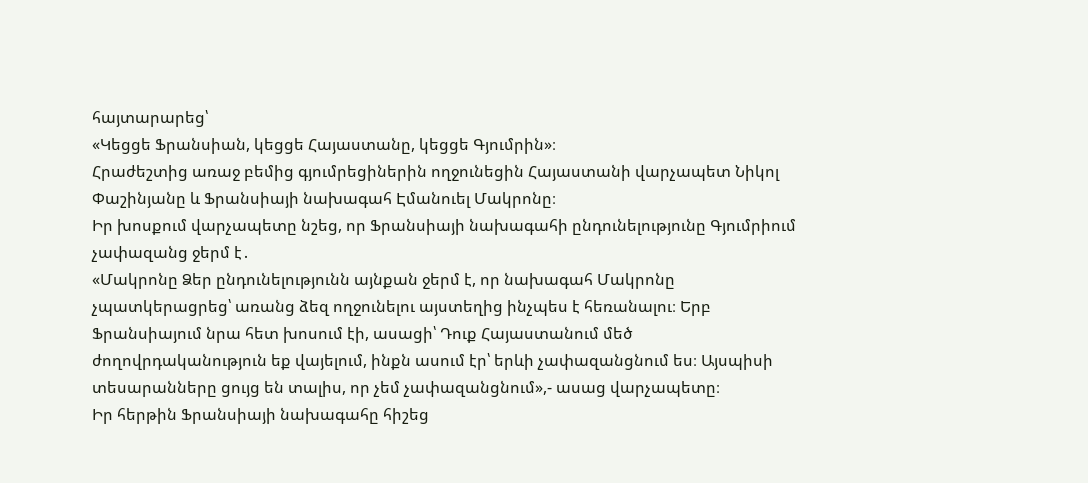հայտարարեց՝
«Կեցցե Ֆրանսիան, կեցցե Հայաստանը, կեցցե Գյումրին»։
Հրաժեշտից առաջ բեմից գյումրեցիներին ողջունեցին Հայաստանի վարչապետ Նիկոլ Փաշինյանը և Ֆրանսիայի նախագահ Էմանուել Մակրոնը։
Իր խոսքում վարչապետը նշեց, որ Ֆրանսիայի նախագահի ընդունելությունը Գյումրիում չափազանց ջերմ է․
«Մակրոնը Ձեր ընդունելությունն այնքան ջերմ է, որ նախագահ Մակրոնը չպատկերացրեց՝ առանց ձեզ ողջունելու այստեղից ինչպես է հեռանալու։ Երբ Ֆրանսիայում նրա հետ խոսում էի, ասացի՝ Դուք Հայաստանում մեծ ժողովրդականություն եք վայելում, ինքն ասում էր՝ երևի չափազանցնում ես։ Այսպիսի տեսարանները ցույց են տալիս, որ չեմ չափազանցնում»,- ասաց վարչապետը։
Իր հերթին Ֆրանսիայի նախագահը հիշեց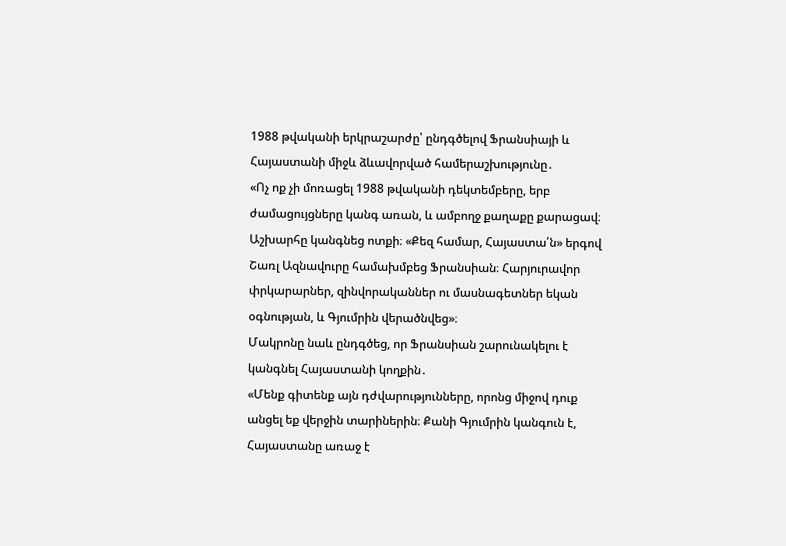1988 թվականի երկրաշարժը՝ ընդգծելով Ֆրանսիայի և Հայաստանի միջև ձևավորված համերաշխությունը․
«Ոչ ոք չի մոռացել 1988 թվականի դեկտեմբերը, երբ ժամացույցները կանգ առան, և ամբողջ քաղաքը քարացավ։ Աշխարհը կանգնեց ոտքի։ «Քեզ համար, Հայաստա՛ն» երգով Շառլ Ազնավուրը համախմբեց Ֆրանսիան։ Հարյուրավոր փրկարարներ, զինվորականներ ու մասնագետներ եկան օգնության, և Գյումրին վերածնվեց»։
Մակրոնը նաև ընդգծեց, որ Ֆրանսիան շարունակելու է կանգնել Հայաստանի կողքին․
«Մենք գիտենք այն դժվարությունները, որոնց միջով դուք անցել եք վերջին տարիներին։ Քանի Գյումրին կանգուն է, Հայաստանը առաջ է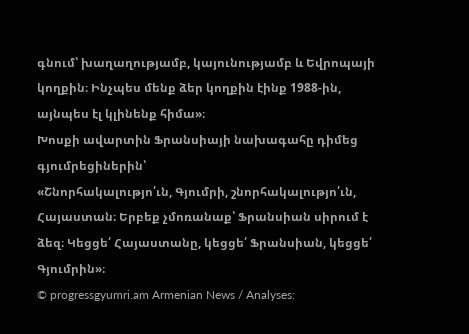գնում՝ խաղաղությամբ, կայունությամբ և Եվրոպայի կողքին։ Ինչպես մենք ձեր կողքին էինք 1988-ին, այնպես էլ կլինենք հիմա»։
Խոսքի ավարտին Ֆրանսիայի նախագահը դիմեց գյումրեցիներին՝
«Շնորհակալությո՛ւն, Գյումրի, շնորհակալությո՛ւն, Հայաստան։ Երբեք չմոռանաք՝ Ֆրանսիան սիրում է ձեզ։ Կեցցե՛ Հայաստանը, կեցցե՛ Ֆրանսիան, կեցցե՛ Գյումրին»։
© progressgyumri.am Armenian News / Analyses: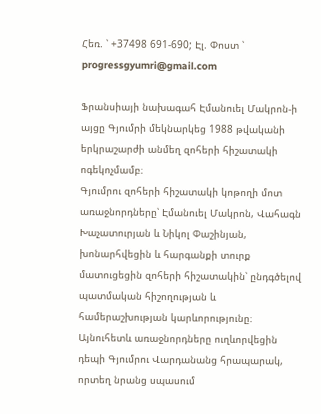Հեռ. ՝ +37498 691-690; Էլ. Փոստ ՝ progressgyumri@gmail.com

Ֆրանսիայի նախագահ Էմանուել Մակրոն-ի այցը Գյումրի մեկնարկեց 1988 թվականի երկրաշարժի անմեղ զոհերի հիշատակի ոգեկոչմամբ։
Գյումրու զոհերի հիշատակի կոթողի մոտ առաջնորդները՝ Էմանուել Մակրոն, Վահագն Խաչատուրյան և Նիկոլ Փաշինյան, խոնարհվեցին և հարգանքի տուրք մատուցեցին զոհերի հիշատակին՝ ընդգծելով պատմական հիշողության և համերաշխության կարևորությունը։
Այնուհետև առաջնորդները ուղևորվեցին դեպի Գյումրու Վարդանանց հրապարակ, որտեղ նրանց սպասում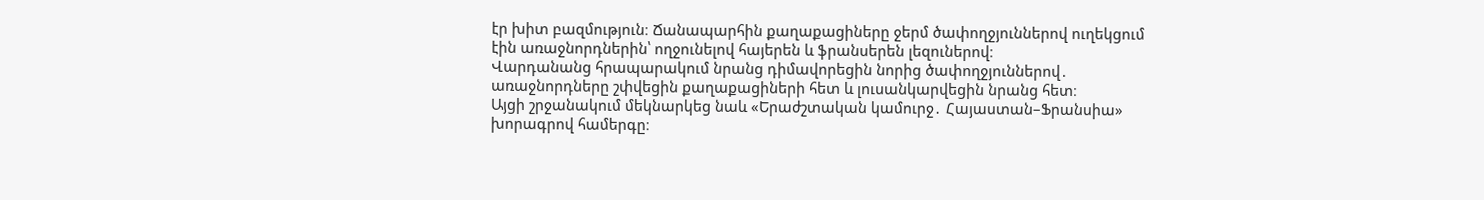էր խիտ բազմություն։ Ճանապարհին քաղաքացիները ջերմ ծափողջյուններով ուղեկցում էին առաջնորդներին՝ ողջունելով հայերեն և ֆրանսերեն լեզուներով։
Վարդանանց հրապարակում նրանց դիմավորեցին նորից ծափողջյուններով․ առաջնորդները շփվեցին քաղաքացիների հետ և լուսանկարվեցին նրանց հետ։
Այցի շրջանակում մեկնարկեց նաև «Երաժշտական կամուրջ․ Հայաստան–Ֆրանսիա» խորագրով համերգը։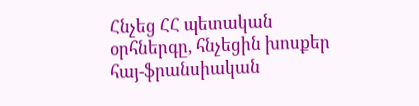Հնչեց ՀՀ պետական օրհներգը, հնչեցին խոսքեր հայ-ֆրանսիական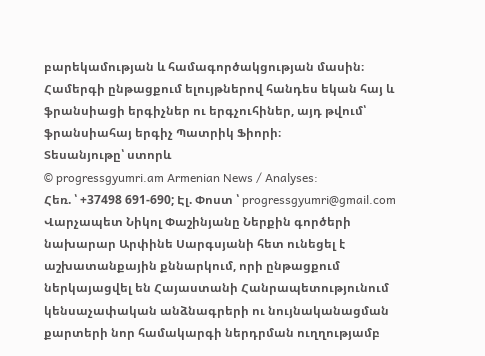բարեկամության և համագործակցության մասին։
Համերգի ընթացքում ելույթներով հանդես եկան հայ և ֆրանսիացի երգիչներ ու երգչուհիներ, այդ թվում՝ ֆրանսիահայ երգիչ Պատրիկ Ֆիորի։
Տեսանյութը՝ ստորև
© progressgyumri.am Armenian News / Analyses:
Հեռ. ՝ +37498 691-690; Էլ. Փոստ ՝ progressgyumri@gmail.com
Վարչապետ Նիկոլ Փաշինյանը Ներքին գործերի նախարար Արփինե Սարգսյանի հետ ունեցել է աշխատանքային քննարկում, որի ընթացքում ներկայացվել են Հայաստանի Հանրապետությունում կենսաչափական անձնագրերի ու նույնականացման քարտերի նոր համակարգի ներդրման ուղղությամբ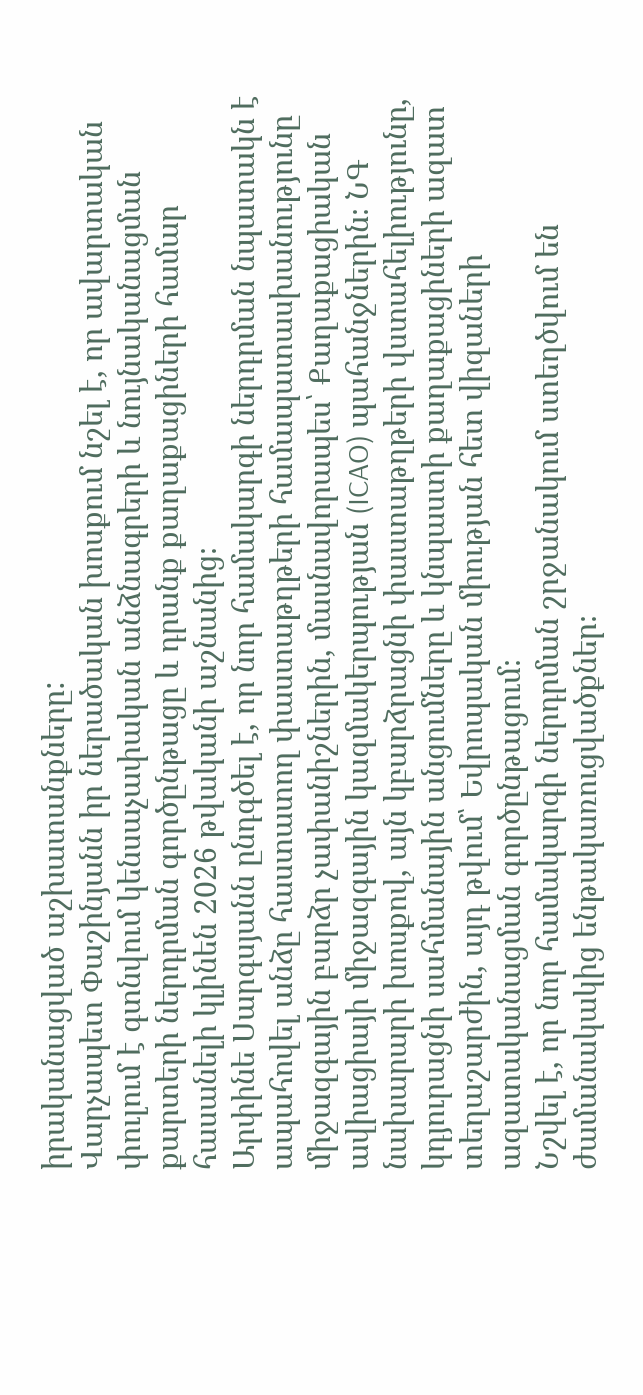իրականացված աշխատանքները:
Վարչապետ Փաշինյանն իր ներածական խոսքում նշել է, որ ավարտական փուլում է գտնվում կենսաչափական անձնագրերի և նույնականացման քարտերի ներդրման գործընթացը և դրանք քաղաքացիների համար հասանելի կլինեն 2026 թվականի աշնանից։
Արփինե Սարգսյանն ընդգծել է, որ նոր համակարգի ներդրման նպատակն է ապահովել անձը հաստատող փաստաթղթերի համապատասխանությունը միջազգային բարձր չափանիշներին, մասնավորապես՝ Քաղաքացիական ավիացիայի միջազգային կազմակերպության (ICAO) պահանջներին։ ՆԳ նախարարի խոսքով, այն կբարձրացնի փաստաթղթերի վստահելիությունը, կդյուրացնի սահմանային անցումները և կնպաստի քաղաքացիների ազատ տեղաշարժին, այդ թվում՝ Եվրոպական միության հետ վիզաների ազատականացման գործընթացում։
Նշվել է, որ նոր համակարգի ներդրման շրջանակում ստեղծվում են ժամանակակից ենթակառուցվածքներ։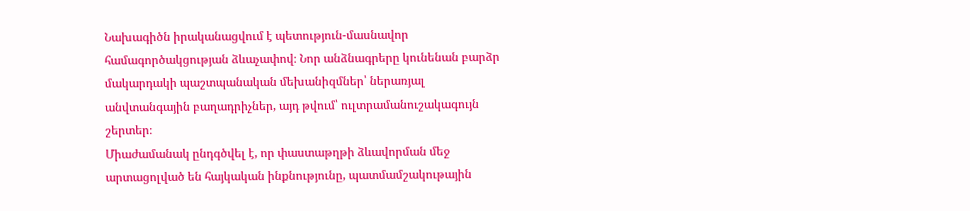Նախագիծն իրականացվում է պետություն-մասնավոր համագործակցության ձևաչափով։ Նոր անձնագրերը կունենան բարձր մակարդակի պաշտպանական մեխանիզմներ՝ ներառյալ անվտանգային բաղադրիչներ, այդ թվում՝ ուլտրամանուշակագույն շերտեր։
Միաժամանակ ընդգծվել է, որ փաստաթղթի ձևավորման մեջ արտացոլված են հայկական ինքնությունը, պատմամշակութային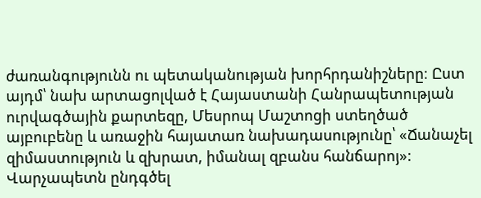ժառանգությունն ու պետականության խորհրդանիշները։ Ըստ այդմ՝ նախ արտացոլված է Հայաստանի Հանրապետության ուրվագծային քարտեզը, Մեսրոպ Մաշտոցի ստեղծած այբուբենը և առաջին հայատառ նախադասությունը՝ «Ճանաչել զիմաստություն և զխրատ, իմանալ զբանս հանճարոյ»: Վարչապետն ընդգծել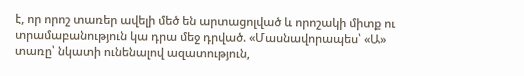է, որ որոշ տառեր ավելի մեծ են արտացոլված և որոշակի միտք ու տրամաբանություն կա դրա մեջ դրված. «Մասնավորապես՝ «Ա» տառը՝ նկատի ունենալով ազատություն,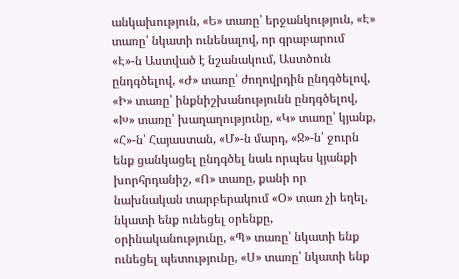անկախություն, «Ե» տառը՝ երջանկություն, «Է» տառը՝ նկատի ունենալով, որ գրաբարում «Է»-ն Աստված է նշանակում, Աստծուն ընդգծելով, «Ժ» տառը՝ ժողովրդին ընդգծելով, «Ի» տառը՝ ինքնիշխանությունն ընդգծելով, «Խ» տառը՝ խաղաղությունը, «Կ» տառը՝ կյանք, «Հ»-ն՝ Հայաստան, «Մ»-ն մարդ, «Ջ»-ն՝ ջուրն ենք ցանկացել ընդգծել նաև որպես կյանքի խորհրդանիշ, «Ո» տառը, քանի որ նախնական տարբերակում «Օ» տառ չի եղել, նկատի ենք ունեցել օրենքը, օրինականությունը, «Պ» տառը՝ նկատի ենք ունեցել պետությունը, «Ս» տառը՝ նկատի ենք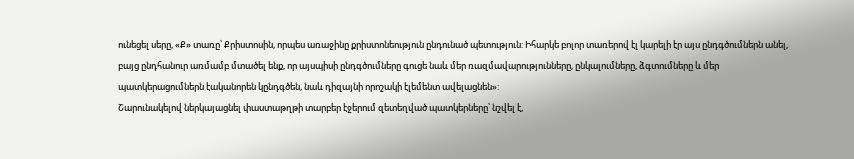ունեցել սերը, «Ք» տառը՝ Քրիստոսին, որպես առաջինը քրիստոնեություն ընդունած պետություն: Իհարկե բոլոր տառերով էլ կարելի էր այս ընդգծումներն անել, բայց ընդհանուր առմամբ մտածել ենք, որ այսպիսի ընդգծումները գուցե նաև մեր ռազմավարությունները, ընկալումները, ձգտումները և մեր պատկերացումներն էականորեն կընդգծեն, նաև դիզայնի որոշակի էլեմենտ ավելացնեն»:
Շարունակելով ներկայացնել փաստաթղթի տարբեր էջերում զետեղված պատկերները՝ նշվել է,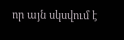որ այն սկսվում է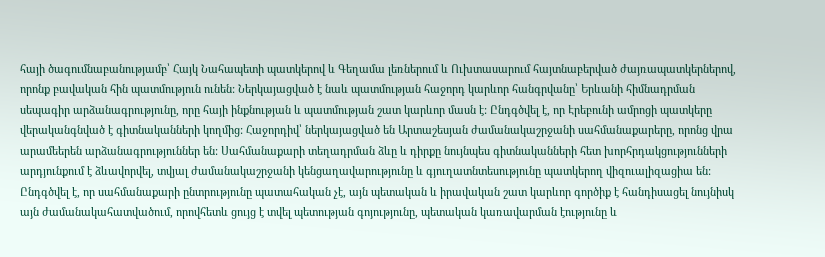հայի ծագումնաբանությամբ՝ Հայկ Նահապետի պատկերով և Գեղամա լեռներում և Ուխտասարում հայտնաբերված ժայռապատկերներով, որոնք բավական հին պատմություն ունեն: Ներկայացված է նաև պատմության հաջորդ կարևոր հանգրվանը՝ Երևանի հիմնադրման սեպագիր արձանագրությունը, որը հայի ինքնության և պատմության շատ կարևոր մասն է: Ընդգծվել է, որ Էրեբունի ամրոցի պատկերը վերականգնված է գիտնականների կողմից: Հաջորդիվ՝ ներկայացված են Արտաշեսյան ժամանակաշրջանի սահմանաքարերը, որոնց վրա արամեերեն արձանագրություններ են: Սահմանաքարի տեղադրման ձևը և դիրքը նույնպես գիտնականների հետ խորհրդակցությունների արդյունքում է ձևավորվել, տվյալ ժամանակաշրջանի կենցաղավարությունը և գյուղատնտեսությունը պատկերող վիզուալիզացիա են: Ընդգծվել է, որ սահմանաքարի ընտրությունը պատահական չէ, այն պետական և իրավական շատ կարևոր գործիք է հանդիսացել նույնիսկ այն ժամանակահատվածում, որովհետև ցույց է տվել պետության գոյությունը, պետական կառավարման էությունը և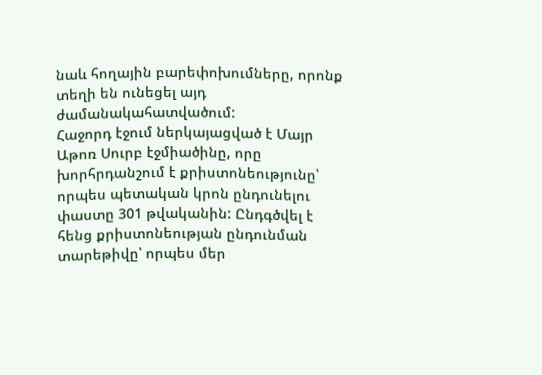նաև հողային բարեփոխումները, որոնք տեղի են ունեցել այդ ժամանակահատվածում:
Հաջորդ էջում ներկայացված է Մայր Աթոռ Սուրբ էջմիածինը, որը խորհրդանշում է քրիստոնեությունը՝ որպես պետական կրոն ընդունելու փաստը 301 թվականին: Ընդգծվել է հենց քրիստոնեության ընդունման տարեթիվը՝ որպես մեր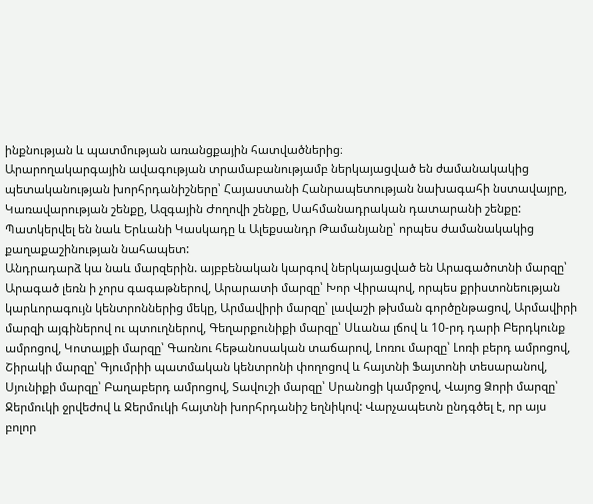ինքնության և պատմության առանցքային հատվածներից։
Արարողակարգային ավագության տրամաբանությամբ ներկայացված են ժամանակակից պետականության խորհրդանիշները՝ Հայաստանի Հանրապետության նախագահի նստավայրը, Կառավարության շենքը, Ազգային Ժողովի շենքը, Սահմանադրական դատարանի շենքը: Պատկերվել են նաև Երևանի Կասկադը և Ալեքսանդր Թամանյանը՝ որպես ժամանակակից քաղաքաշինության նահապետ:
Անդրադարձ կա նաև մարզերին. այբբենական կարգով ներկայացված են Արագածոտնի մարզը՝ Արագած լեռն ի չորս գագաթներով, Արարատի մարզը՝ Խոր Վիրապով, որպես քրիստոնեության կարևորագույն կենտրոններից մեկը, Արմավիրի մարզը՝ լավաշի թխման գործընթացով, Արմավիրի մարզի այգիներով ու պտուղներով, Գեղարքունիքի մարզը՝ Սևանա լճով և 10-րդ դարի Բերդկունք ամրոցով, Կոտայքի մարզը՝ Գառնու հեթանոսական տաճարով, Լոռու մարզը՝ Լոռի բերդ ամրոցով, Շիրակի մարզը՝ Գյումրիի պատմական կենտրոնի փողոցով և հայտնի Ֆայտոնի տեսարանով, Սյունիքի մարզը՝ Բաղաբերդ ամրոցով, Տավուշի մարզը՝ Սրանոցի կամրջով, Վայոց Ձորի մարզը՝ Ջերմուկի ջրվեժով և Ջերմուկի հայտնի խորհրդանիշ եղնիկով: Վարչապետն ընդգծել է, որ այս բոլոր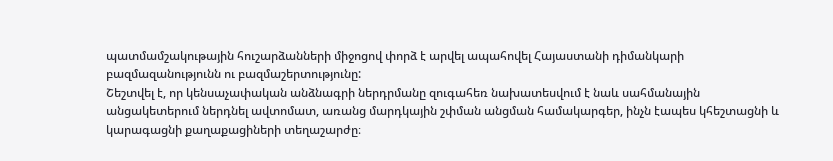պատմամշակութային հուշարձանների միջոցով փորձ է արվել ապահովել Հայաստանի դիմանկարի բազմազանությունն ու բազմաշերտությունը:
Շեշտվել է, որ կենսաչափական անձնագրի ներդրմանը զուգահեռ նախատեսվում է նաև սահմանային անցակետերում ներդնել ավտոմատ, առանց մարդկային շփման անցման համակարգեր, ինչն էապես կհեշտացնի և կարագացնի քաղաքացիների տեղաշարժը։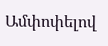Ամփոփելով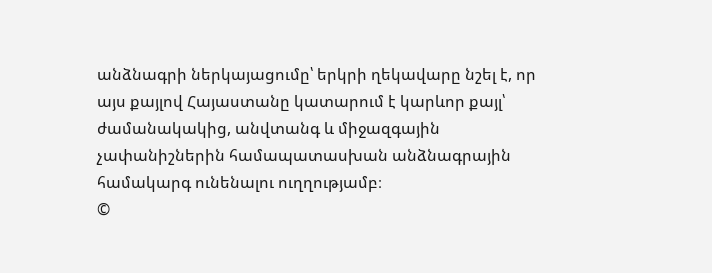անձնագրի ներկայացումը՝ երկրի ղեկավարը նշել է, որ այս քայլով Հայաստանը կատարում է կարևոր քայլ՝ ժամանակակից, անվտանգ և միջազգային չափանիշներին համապատասխան անձնագրային համակարգ ունենալու ուղղությամբ։
©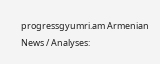progressgyumri.am Armenian News / Analyses: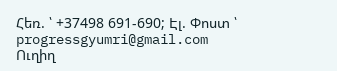Հեռ. ՝ +37498 691-690; Էլ. Փոստ ՝ progressgyumri@gmail.com
Ուղիղ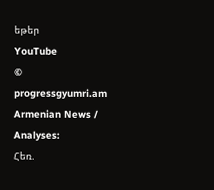եթեր
YouTube
© progressgyumri.am Armenian News / Analyses:
Հեռ.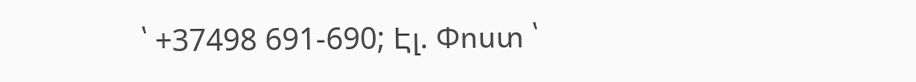՝ +37498 691-690; Էլ. Փոստ ՝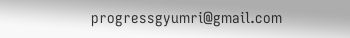progressgyumri@gmail.com